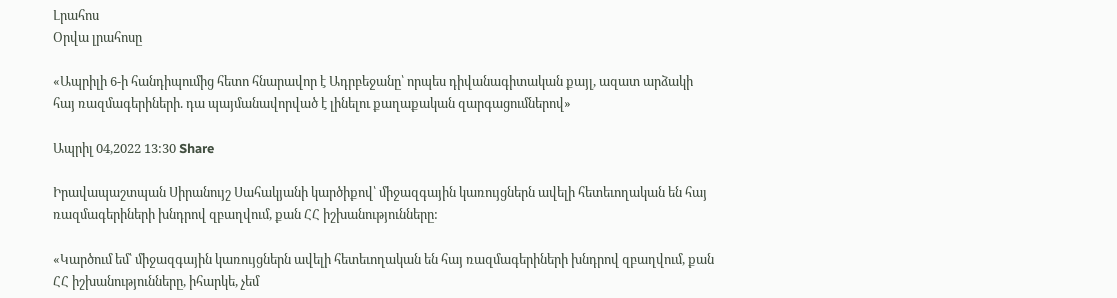Լրահոս
Օրվա լրահոսը

«Ապրիլի 6-ի հանդիպումից հետո հնարավոր է Ադրբեջանը՝ որպես դիվանագիտական քայլ, ազատ արձակի հայ ռազմագերիների. դա պայմանավորված է լինելու քաղաքական զարգացումներով»

Ապրիլ 04,2022 13:30 Share

Իրավապաշտպան Սիրանույշ Սահակյանի կարծիքով՝ միջազգային կառույցներն ավելի հետեւողական են հայ ռազմագերիների խնդրով զբաղվում, քան ՀՀ իշխանությունները:

«Կարծում եմ՝ միջազգային կառույցներն ավելի հետեւողական են հայ ռազմագերիների խնդրով զբաղվում, քան ՀՀ իշխանությունները, իհարկե, չեմ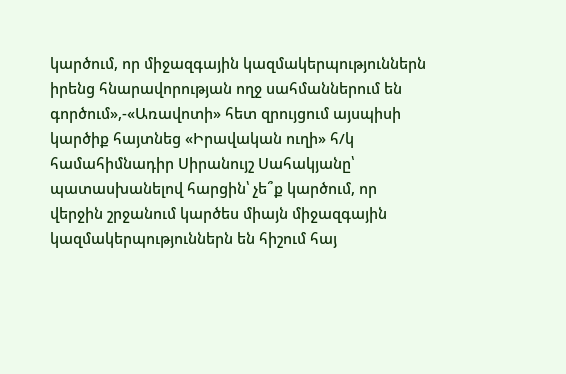կարծում, որ միջազգային կազմակերպություններն իրենց հնարավորության ողջ սահմաններում են գործում»,-«Առավոտի» հետ զրույցում այսպիսի կարծիք հայտնեց «Իրավական ուղի» հ/կ համահիմնադիր Սիրանույշ Սահակյանը՝ պատասխանելով հարցին՝ չե՞ք կարծում, որ վերջին շրջանում կարծես միայն միջազգային կազմակերպություններն են հիշում հայ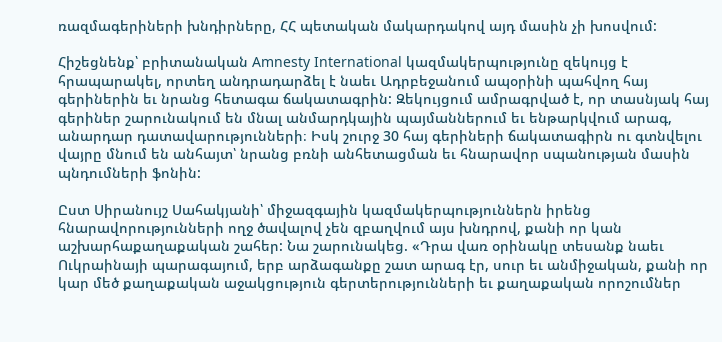ռազմագերիների խնդիրները, ՀՀ պետական մակարդակով այդ մասին չի խոսվում:

Հիշեցնենք՝ բրիտանական Amnesty International կազմակերպությունը զեկույց է հրապարակել, որտեղ անդրադարձել է նաեւ Ադրբեջանում ապօրինի պահվող հայ գերիներին եւ նրանց հետագա ճակատագրին: Զեկույցում ամրագրված է, որ տասնյակ հայ գերիներ շարունակում են մնալ անմարդկային պայմաններում եւ ենթարկվում արագ, անարդար դատավարությունների։ Իսկ շուրջ 30 հայ գերիների ճակատագիրն ու գտնվելու վայրը մնում են անհայտ՝ նրանց բռնի անհետացման եւ հնարավոր սպանության մասին պնդումների ֆոնին:

Ըստ Սիրանույշ Սահակյանի՝ միջազգային կազմակերպություններն իրենց հնարավորությունների ողջ ծավալով չեն զբաղվում այս խնդրով, քանի որ կան աշխարհաքաղաքական շահեր: Նա շարունակեց. «Դրա վառ օրինակը տեսանք նաեւ Ուկրաինայի պարագայում, երբ արձագանքը շատ արագ էր, սուր եւ անմիջական, քանի որ կար մեծ քաղաքական աջակցություն գերտերությունների եւ քաղաքական որոշումներ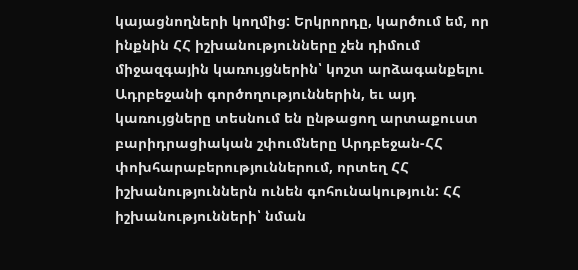կայացնողների կողմից: Երկրորդը, կարծում եմ, որ ինքնին ՀՀ իշխանությունները չեն դիմում միջազգային կառույցներին՝ կոշտ արձագանքելու Ադրբեջանի գործողություններին, եւ այդ կառույցները տեսնում են ընթացող արտաքուստ բարիդրացիական շփումները Արդբեջան-ՀՀ փոխհարաբերություններում, որտեղ ՀՀ իշխանություններն ունեն գոհունակություն: ՀՀ իշխանությունների՝ նման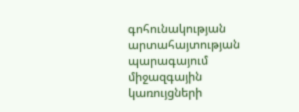գոհունակության արտահայտության պարագայում միջազգային կառույցների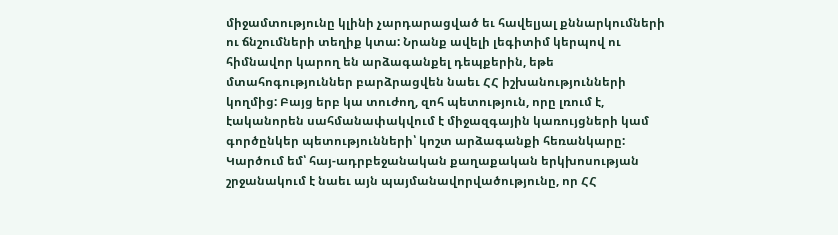միջամտությունը կլինի չարդարացված եւ հավելյալ քննարկումների ու ճնշումների տեղիք կտա: Նրանք ավելի լեգիտիմ կերպով ու հիմնավոր կարող են արձագանքել դեպքերին, եթե մտահոգություններ բարձրացվեն նաեւ ՀՀ իշխանությունների կողմից: Բայց երբ կա տուժող, զոհ պետություն, որը լռում է, էականորեն սահմանափակվում է միջազգային կառույցների կամ գործընկեր պետությունների՝ կոշտ արձագանքի հեռանկարը: Կարծում եմ՝ հայ-ադրբեջանական քաղաքական երկխոսության շրջանակում է նաեւ այն պայմանավորվածությունը, որ ՀՀ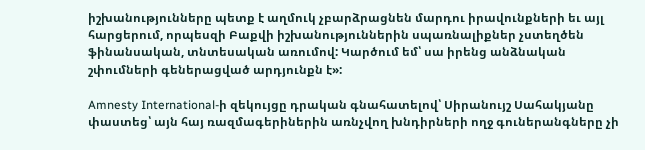իշխանությունները պետք է աղմուկ չբարձրացնեն մարդու իրավունքների եւ այլ հարցերում, որպեսզի Բաքվի իշխանություններին սպառնալիքներ չստեղծեն ֆինանսական, տնտեսական առումով: Կարծում եմ՝ սա իրենց անձնական շփումների գեներացված արդյունքն է»:

Amnesty International-ի զեկույցը դրական գնահատելով՝ Սիրանույշ Սահակյանը փաստեց՝ այն հայ ռազմագերիներին առնչվող խնդիրների ողջ գուներանգները չի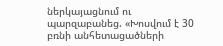ներկայացնում ու պարզաբանեց. «Խոսվում է 30 բռնի անհետացածների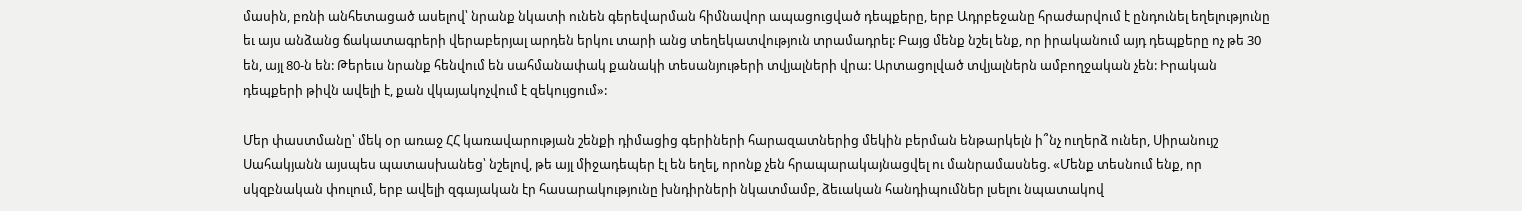մասին, բռնի անհետացած ասելով՝ նրանք նկատի ունեն գերեվարման հիմնավոր ապացուցված դեպքերը, երբ Ադրբեջանը հրաժարվում է ընդունել եղելությունը եւ այս անձանց ճակատագրերի վերաբերյալ արդեն երկու տարի անց տեղեկատվություն տրամադրել: Բայց մենք նշել ենք, որ իրականում այդ դեպքերը ոչ թե 30 են, այլ 80-ն են: Թերեւս նրանք հենվում են սահմանափակ քանակի տեսանյութերի տվյալների վրա: Արտացոլված տվյալներն ամբողջական չեն: Իրական դեպքերի թիվն ավելի է, քան վկայակոչվում է զեկույցում»:

Մեր փաստմանը՝ մեկ օր առաջ ՀՀ կառավարության շենքի դիմացից գերիների հարազատներից մեկին բերման ենթարկելն ի՞նչ ուղերձ ուներ, Սիրանույշ Սահակյանն այսպես պատասխանեց՝ նշելով, թե այլ միջադեպեր էլ են եղել, որոնք չեն հրապարակայնացվել ու մանրամասնեց. «Մենք տեսնում ենք, որ սկզբնական փուլում, երբ ավելի զգայական էր հասարակությունը խնդիրների նկատմամբ, ձեւական հանդիպումներ լսելու նպատակով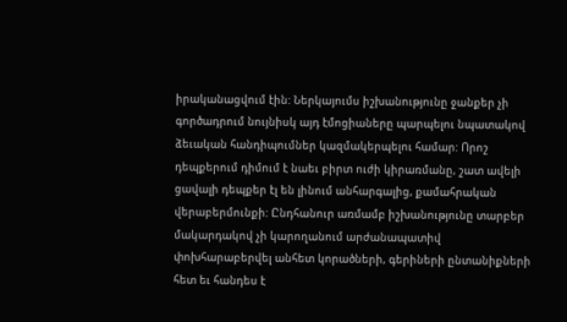իրականացվում էին: Ներկայումս իշխանությունը ջանքեր չի գործադրում նույնիսկ այդ էմոցիաները պարպելու նպատակով ձեւական հանդիպումներ կազմակերպելու համար: Որոշ դեպքերում դիմում է նաեւ բիրտ ուժի կիրառմանը, շատ ավելի ցավալի դեպքեր էլ են լինում անհարգալից, քամահրական վերաբերմունքի: Ընդհանուր առմամբ իշխանությունը տարբեր մակարդակով չի կարողանում արժանապատիվ փոխհարաբերվել անհետ կորածների, գերիների ընտանիքների հետ եւ հանդես է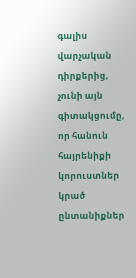գալիս վարչական դիրքերից, չունի այն գիտակցումը, որ հանուն հայրենիքի կորուստներ կրած ընտանիքներ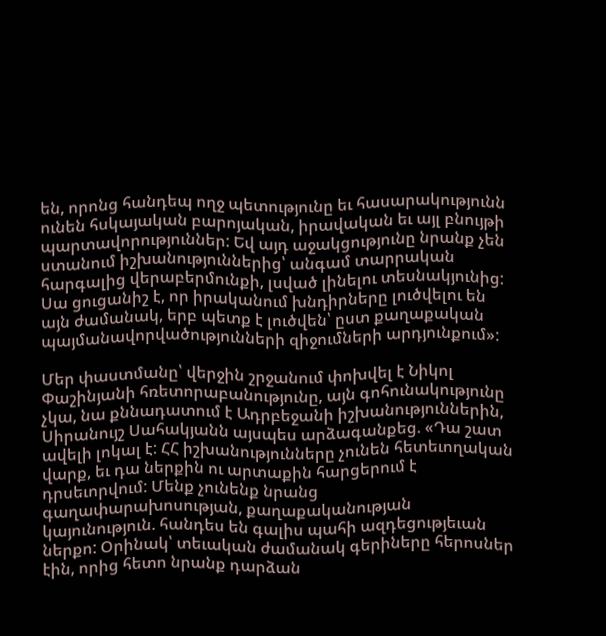են, որոնց հանդեպ ողջ պետությունը եւ հասարակությունն ունեն հսկայական բարոյական, իրավական եւ այլ բնույթի պարտավորություններ: Եվ այդ աջակցությունը նրանք չեն ստանում իշխանություններից՝ անգամ տարրական հարգալից վերաբերմունքի, լսված լինելու տեսնակյունից: Սա ցուցանիշ է, որ իրականում խնդիրները լուծվելու են այն ժամանակ, երբ պետք է լուծվեն՝ ըստ քաղաքական պայմանավորվածությունների զիջումների արդյունքում»:

Մեր փաստմանը՝ վերջին շրջանում փոխվել է Նիկոլ Փաշինյանի հռետորաբանությունը, այն գոհունակությունը չկա, նա քննադատում է Ադրբեջանի իշխանություններին, Սիրանույշ Սահակյանն այսպես արձագանքեց. «Դա շատ ավելի լոկալ է: ՀՀ իշխանությունները չունեն հետեւողական վարք, եւ դա ներքին ու արտաքին հարցերում է դրսեւորվում: Մենք չունենք նրանց գաղափարախոսության, քաղաքականության կայունություն. հանդես են գալիս պահի ազդեցությեւան ներքո: Օրինակ՝ տեւական ժամանակ գերիները հերոսներ էին, որից հետո նրանք դարձան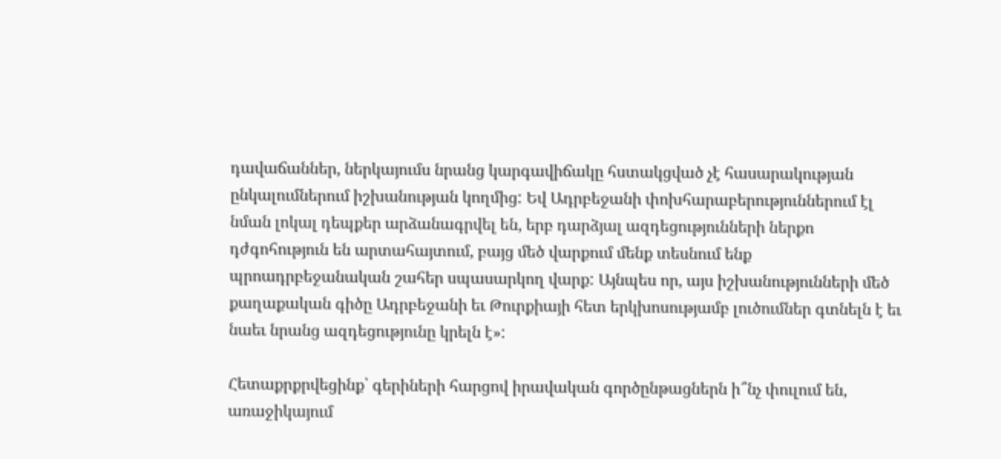դավաճաններ, ներկայումս նրանց կարգավիճակը հստակցված չէ հասարակության ընկալումներում իշխանության կողմից: Եվ Ադրբեջանի փոխհարաբերություններում էլ նման լոկալ դեպքեր արձանագրվել են, երբ դարձյալ ազդեցությունների ներքո դժգոհություն են արտահայտում, բայց մեծ վարքում մենք տեսնում ենք պրոադրբեջանական շահեր սպասարկող վարք: Այնպես որ, այս իշխանությունների մեծ քաղաքական գիծը Ադրբեջանի եւ Թուրքիայի հետ երկխոսությամբ լուծումներ գտնելն է եւ նաեւ նրանց ազդեցությունը կրելն է»:

Հետաքրքրվեցինք՝ գերիների հարցով իրավական գործընթացներն ի՞նչ փուլում են, առաջիկայում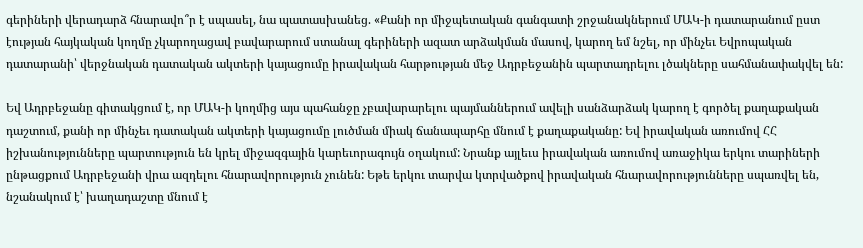գերիների վերադարձ հնարավո՞ր է սպասել, նա պատասխանեց. «Քանի որ միջպետական գանգատի շրջանակներում ՄԱԿ-ի դատարանում ըստ էության հայկական կողմը չկարողացավ բավարարում ստանալ գերիների ազատ արձակման մասով, կարող եմ նշել, որ մինչեւ Եվրոպական դատարանի՝ վերջնական դատական ակտերի կայացումը իրավական հարթության մեջ Ադրբեջանին պարտադրելու լծակները սահմանափակվել են:

Եվ Ադրբեջանը գիտակցում է, որ ՄԱԿ-ի կողմից այս պահանջը չբավարարելու պայմաններում ավելի սանձարձակ կարող է գործել քաղաքական դաշտում, քանի որ մինչեւ դատական ակտերի կայացումը լուծման միակ ճանապարհը մնում է քաղաքականը: Եվ իրավական առումով ՀՀ իշխանությունները պարտություն են կրել միջազգային կարեւորագույն օղակում: Նրանք այլեւս իրավական առումով առաջիկա երկու տարիների ընթացքում Ադրբեջանի վրա ազդելու հնարավորություն չունեն: Եթե երկու տարվա կտրվածքով իրավական հնարավորությունները սպառվել են, նշանակում է՝ խաղադաշտը մնում է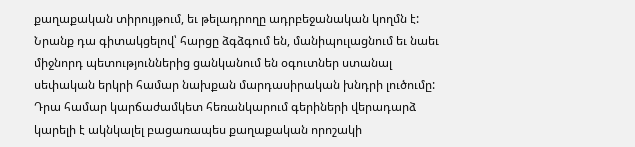քաղաքական տիրույթում, եւ թելադրողը ադրբեջանական կողմն է: Նրանք դա գիտակցելով՝ հարցը ձգձգում են, մանիպուլացնում եւ նաեւ միջնորդ պետություններից ցանկանում են օգուտներ ստանալ սեփական երկրի համար նախքան մարդասիրական խնդրի լուծումը: Դրա համար կարճաժամկետ հեռանկարում գերիների վերադարձ կարելի է ակնկալել բացառապես քաղաքական որոշակի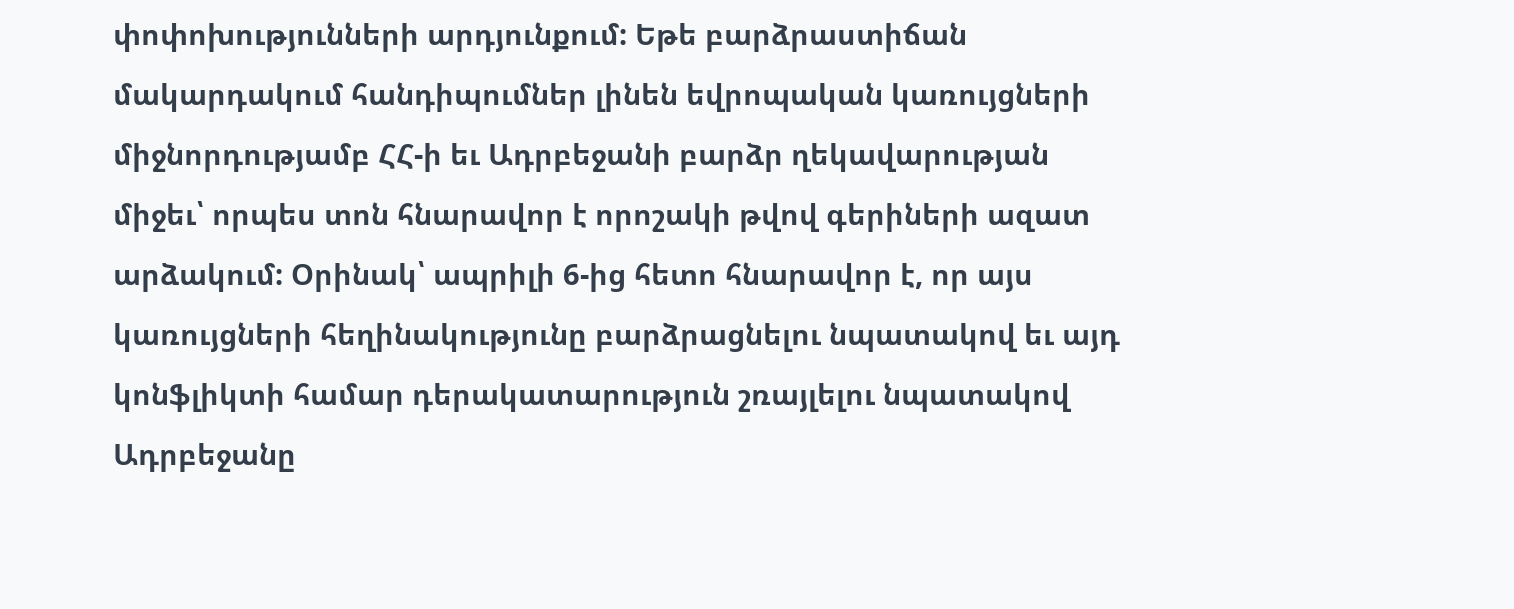փոփոխությունների արդյունքում: Եթե բարձրաստիճան մակարդակում հանդիպումներ լինեն եվրոպական կառույցների միջնորդությամբ ՀՀ-ի եւ Ադրբեջանի բարձր ղեկավարության միջեւ՝ որպես տոն հնարավոր է որոշակի թվով գերիների ազատ արձակում: Օրինակ՝ ապրիլի 6-ից հետո հնարավոր է, որ այս կառույցների հեղինակությունը բարձրացնելու նպատակով եւ այդ կոնֆլիկտի համար դերակատարություն շռայլելու նպատակով Ադրբեջանը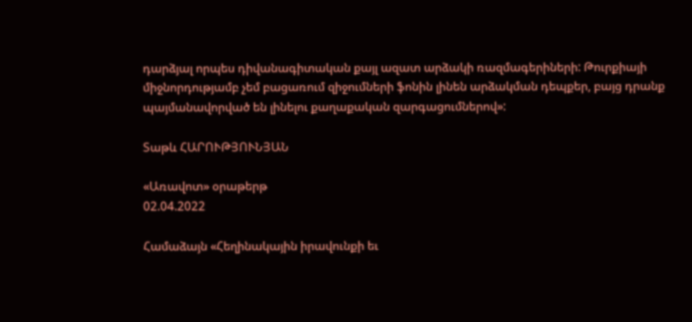դարձյալ որպես դիվանագիտական քայլ ազատ արձակի ռազմագերիների: Թուրքիայի միջնորդությամբ չեմ բացառում զիջումների ֆոնին լինեն արձակման դեպքեր, բայց դրանք պայմանավորված են լինելու քաղաքական զարգացումներով»:

Տաթև ՀԱՐՈՒԹՅՈՒՆՅԱՆ

«Առավոտ» օրաթերթ
02.04.2022

Համաձայն «Հեղինակային իրավունքի եւ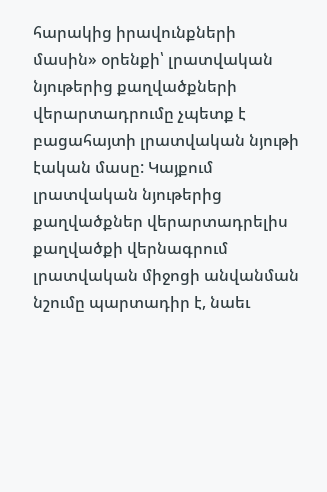հարակից իրավունքների մասին» օրենքի՝ լրատվական նյութերից քաղվածքների վերարտադրումը չպետք է բացահայտի լրատվական նյութի էական մասը: Կայքում լրատվական նյութերից քաղվածքներ վերարտադրելիս քաղվածքի վերնագրում լրատվական միջոցի անվանման նշումը պարտադիր է, նաեւ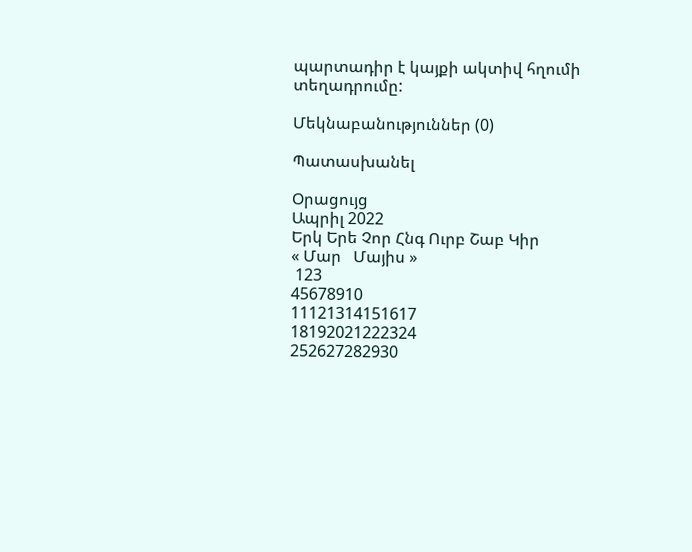պարտադիր է կայքի ակտիվ հղումի տեղադրումը:

Մեկնաբանություններ (0)

Պատասխանել

Օրացույց
Ապրիլ 2022
Երկ Երե Չոր Հնգ Ուրբ Շաբ Կիր
« Մար   Մայիս »
 123
45678910
11121314151617
18192021222324
252627282930